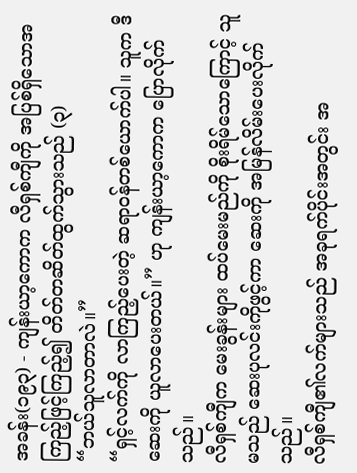အခန်း(၁၉၃) - ကျန်းယာ့ကောက လီရှစ်ကျီကို အပြစ်ရှိသောအကြည့်ဖြင့်ကြည့်၍ တိတ်တဆိတ်ထွက်သွားသည် (၃)
“ဘယ်သူလာတာလဲ။”
“ရှင့်လက်ကို လာကြည့်ပေးတဲ့ ဆရာဝန်တစ်ယောက်ပါ။ သူက ဒီဆေးကို ယူလာပေးတယ်။” ဟု ကျန်းယာ့ကောက ပြောလိုက်သည်။
လီရှစ်ကျီက မေးခွန်းများ ထပ်မေးမည်ကို စိုးရိမ်သောကြောင့် သူမသည် ဆေးပုလင်းကိုဖွင့်ကာ ဆေးကို အမြန်လိမ်းပေးလိုက်သည်။
လီရှစ်ကျီ၏လက်များသည် အခုရက်ပိုင်းအတွင်း အ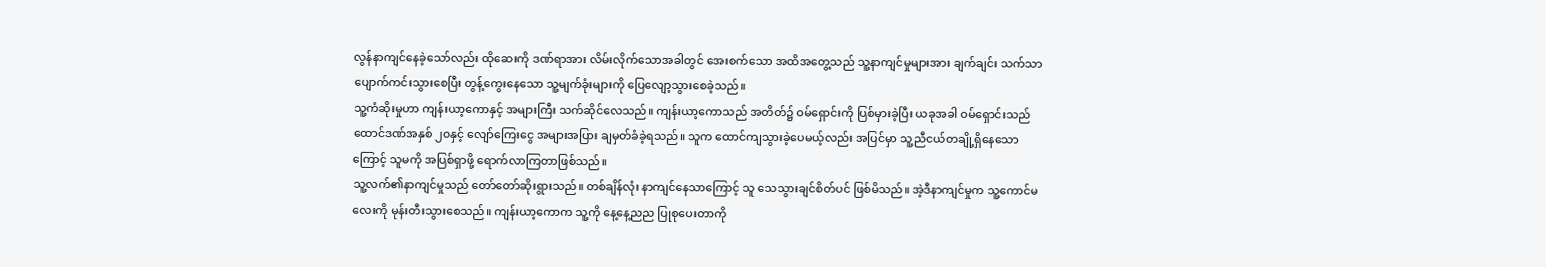လွန်နာကျင်နေခဲ့သော်လည်း ထိုဆေးကို ဒဏ်ရာအား လိမ်းလိုက်သောအခါတွင် အေးစက်သော အထိအတွေ့သည် သူ့နာကျင်မှုများအား ချက်ချင်း သက်သာပျောက်ကင်းသွားစေပြီး တွန့်ကွေးနေသော သူ့မျက်ခုံးများကို ပြေလျော့သွားစေခဲ့သည်။
သူ့ကံဆိုးမှုဟာ ကျန်းယာ့ကောနှင့် အများကြီး သက်ဆိုင်လေသည်။ ကျန်းယာ့ကောသည် အတိတ်၌ ဝမ်ရှောင်းကို ပြစ်မှားခဲ့ပြီး ယခုအခါ ဝမ်ရှောင်းသည် ထောင်ဒဏ်အနှစ် ၂၀နှင့် လျော်ကြေးငွေ အများအပြား ချမှတ်ခံခဲ့ရသည်။ သူက ထောင်ကျသွားခဲ့ပေမယ့်လည်း အပြင်မှာ သူ့ညီငယ်တချို့ရှိနေသောကြောင့် သူမကို အပြစ်ရှာဖို့ ရောက်လာကြတာဖြစ်သည်။
သူ့လက်၏နာကျင်မှုသည် တော်တော်ဆိုးရွားသည်။ တစ်ချိန်လုံး နာကျင်နေသာကြောင့် သူ သေသွားချင်စိတ်ပင် ဖြစ်မိသည်။ အဲ့ဒီနာကျင်မှုက သူ့ကောင်မလေးကို မုန်းတီးသွားစေသည်။ ကျန်းယာ့ကောက သူ့ကို နေ့နေ့ညည ပြုစုပေးတာကို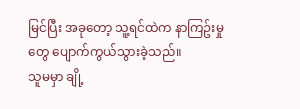မြင်ပြီး အခုတော့ သူ့ရင်ထဲက နာကြဥ်းမှုတွေ ပျောက်ကွယ်သွားခဲ့သည်။
သူမမှာ ချို့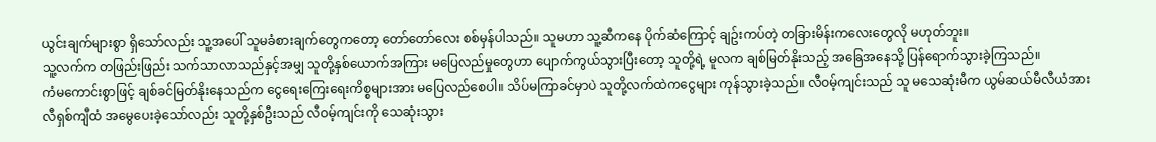ယွင်းချက်များစွာ ရှိသော်လည်း သူ့အပေါ် သူမခံစားချက်တွေကတော့ တော်တော်လေး စစ်မှန်ပါသည်။ သူမဟာ သူ့ဆီကနေ ပိုက်ဆံကြောင့် ချဥ်းကပ်တဲ့ တခြားမိန်းကလေးတွေလို မဟုတ်ဘူး။
သူ့လက်က တဖြည်းဖြည်း သက်သာလာသည်နှင့်အမျှ သူတို့နှစ်ယောက်အကြား မပြေလည်မှုတွေဟာ ပျောက်ကွယ်သွားပြီးတော့ သူတို့ရဲ့ မူလက ချစ်မြတ်နိုးသည့် အခြေအနေသို့ ပြန်ရောက်သွားခဲ့ကြသည်။
ကံမကောင်းစွာဖြင့် ချစ်ခင်မြတ်နိုးနေသည်က ငွေရေးကြေးရေးကိစ္စများအား မပြေလည်စေပါ။ သိပ်မကြာခင်မှာပဲ သူတို့လက်ထဲကငွေများ ကုန်သွားခဲ့သည်။ လီဝမ့်ကျင်းသည် သူ မသေဆုံးမီက ယွမ်ဆယ်မီလီယံအား လီရှစ်ကျီထံ အမွေပေးခဲ့သော်လည်း သူတို့နှစ်ဦးသည် လီဝမ့်ကျင်းကို သေဆုံးသွား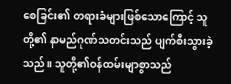စေခြင်း၏ တရားခံများဖြစ်သောကြောင့် သူတို့၏ နာမည်ဂုဏ်သတင်းသည် ပျက်စီးသွားခဲ့သည်။ သူတို့၏ဝန်ထမ်းမျာစွာသည်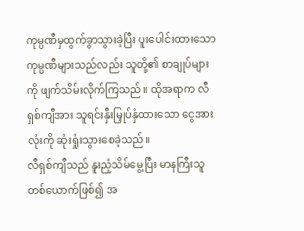ကုမ္ပဏီမှထွက်ခွာသွားခဲ့ပြီး ပူးပေါင်းထားသော ကုမ္ပဏီများသည်လည်း သူတို့၏ စာချုပ်များကို ဖျက်သိမ်းလိုက်ကြသည်။ ထိုအရာက လီရှစ်ကျီအား သူရင်းနှီးမြှုပ်နှံထားသော ငွေအားလုံးကို ဆုံးရှုံးသွားစေခဲ့သည်။
လီရှစ်ကျီသည် နူးညံ့သိမ်မွေ့ပြီး မာနကြီးသူတစ်ယောက်ဖြစ်၍ အ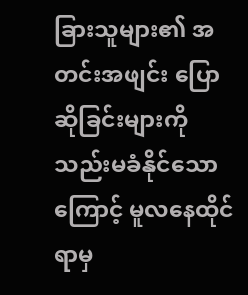ခြားသူများ၏ အတင်းအဖျင်း ပြောဆိုခြင်းများကို သည်းမခံနိုင်သောကြောင့် မူလနေထိုင်ရာမှ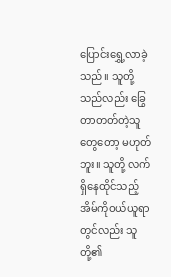ပြောင်းရွှေ့လာခဲ့သည်။ သူတို့သည်လည်း ခြွေတာတတ်တဲ့သူတွေတော့ မဟုတ်ဘူး။ သူတို့ လက်ရှိနေထိုင်သည့် အိမ်ကိုဝယ်ယူရာတွင်လည်း သူတို့၏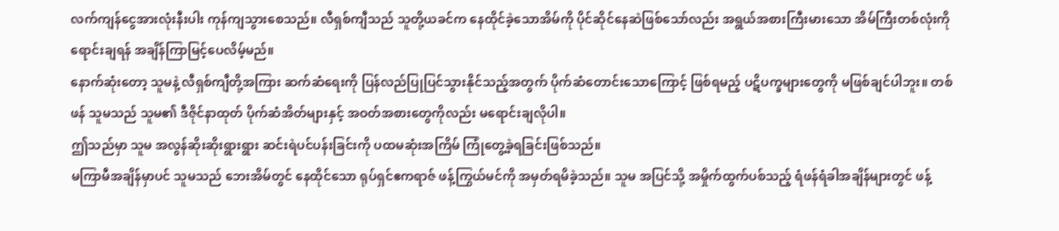လက်ကျန်ငွေအားလုံးနီးပါး ကုန်ကျသွားစေသည်။ လီရှစ်ကျီသည် သူတို့ယခင်က နေထိုင်ခဲ့သောအိမ်ကို ပိုင်ဆိုင်နေဆဲဖြစ်သော်လည်း အရွယ်အစားကြီးမားသော အိမ်ကြီးတစ်လုံးကို ရောင်းချရန် အချိန်ကြာမြင့်ပေလိမ့်မည်။
နောက်ဆုံးတော့ သူမနဲ့ လီရှစ်ကျီတို့အကြား ဆက်ဆံရေးကို ပြန်လည်ပြုပြင်သွားနိုင်သည့်အတွက် ပိုက်ဆံတောင်းသောကြောင့် ဖြစ်ရမည့် ပဋိပက္ခများတွေကို မဖြစ်ချင်ပါဘူး။ တစ်ဖန် သူမသည် သူမ၏ ဒီဇိုင်နာထုတ် ပိုက်ဆံအိတ်များနှင့် အဝတ်အစားတွေကိုလည်း မရောင်းချလိုပါ။
ဤသည်မှာ သူမ အလွန်ဆိုးဆိုးရွားရွား ဆင်းရဲပင်ပန်းခြင်းကို ပထမဆုံးအကြိမ် ကြုံတွေ့ခဲ့ရခြင်းဖြစ်သည်။
မကြာမီအချိန်မှာပင် သူမသည် ဘေးအိမ်တွင် နေထိုင်သော ရုပ်ရှင်ဧကရာဇ် ဖန့်ကြွယ်မင်ကို အမှတ်ရမိခဲ့သည်။ သူမ အပြင်သို့ အမှိုက်ထွက်ပစ်သည့် ရံဖန်ရံခါအချိန်များတွင် ဖန့်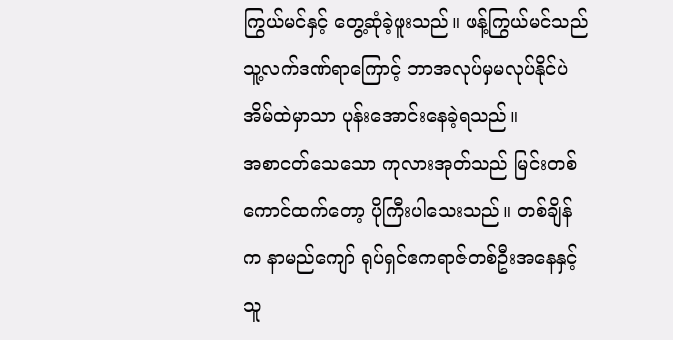ကြွယ်မင်နှင့် တွေ့ဆုံခဲ့ဖူးသည်။ ဖန့်ကြွယ်မင်သည် သူ့လက်ဒဏ်ရာကြောင့် ဘာအလုပ်မှမလုပ်နိုင်ပဲ အိမ်ထဲမှာသာ ပုန်းအောင်းနေခဲ့ရသည်။
အစာငတ်သေသော ကုလားအုတ်သည် မြင်းတစ်ကောင်ထက်တော့ ပိုကြီးပါသေးသည်။ တစ်ချိန်က နာမည်ကျော် ရုပ်ရှင်ဧကရာဇ်တစ်ဦးအနေနှင့် သူ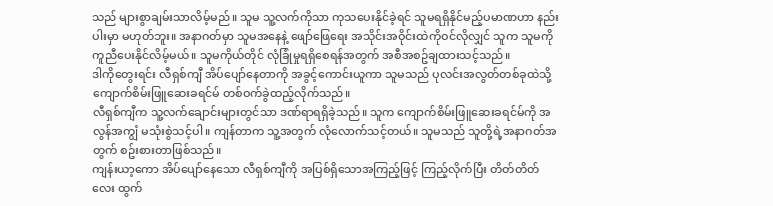သည် များစွာချမ်းသာလိမ့်မည်။ သူမ သူ့လက်ကိုသာ ကုသပေးနိုင်ခဲ့ရင် သူမရရှိနိုင်မည့်ပမာဏဟာ နည်းပါးမှာ မဟုတ်ဘူး။ အနာဂတ်မှာ သူမအနေနဲ့ ဖျော်ဖြေရေး အသိုင်းအဝိုင်းထဲကိုဝင်လိုလျှင် သူက သူမကို ကူညီပေးနိုင်လိမ့်မယ်။ သူမကိုယ်တိုင် လုံခြုံမှုရရှိစေရန်အတွက် အစီအစဥ်ချထားသင့်သည်။
ဒါကိုတွေးရင်း လီရှစ်ကျီ အိပ်ပျော်နေတာကို အခွင့်ကောင်းယူကာ သူမသည် ပုလင်းအလွတ်တစ်ခုထဲသို့ ကျောက်စိမ်းဖြူဆေးခရင်မ် တစ်ဝက်ခွဲထည့်လိုက်သည်။
လီရှစ်ကျီက သူ့လက်ချောင်းများတွင်သာ ဒဏ်ရာရရှိခဲ့သည်။ သူက ကျောက်စိမ်းဖြူဆေးခရင်မ်ကို အလွန်အကျွံ မသုံးစွဲသင့်ပါ။ ကျန်တာက သူ့အတွက် လုံလောက်သင့်တယ်။ သူမသည် သူတို့ရဲ့အနာဂတ်အတွက် စဥ်းစားတာဖြစ်သည်။
ကျန်းယာ့ကော အိပ်ပျော်နေသော လီရှစ်ကျီကို အပြစ်ရှိသောအကြည့်ဖြင့် ကြည့်လိုက်ပြီး တိတ်တိတ်လေး ထွက်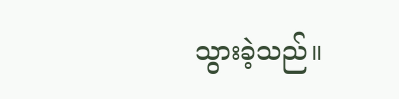သွားခဲ့သည်။